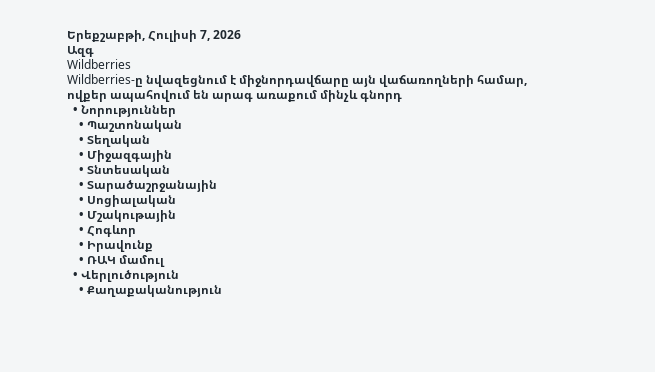Երեքշաբթի, Հուլիսի 7, 2026
Ազգ
Wildberries
Wildberries-ը նվազեցնում է միջնորդավճարը այն վաճառողների համար, ովքեր ապահովում են արագ առաքում մինչև գնորդ
  • Նորություններ
    • Պաշտոնական
    • Տեղական
    • Միջազգային
    • Տնտեսական
    • Տարածաշրջանային
    • Սոցիալական
    • Մշակութային
    • Հոգևոր
    • Իրավունք
    • ՌԱԿ մամուլ
  • Վերլուծություն
    • Քաղաքականություն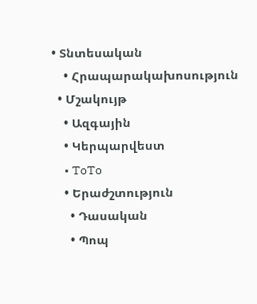• Տնտեսական
    • Հրապարակախոսություն
  • Մշակույթ
    • Ազգային
    • Կերպարվեստ
    • ToTo
    • Երաժշտություն
      • Դասական
      • Պոպ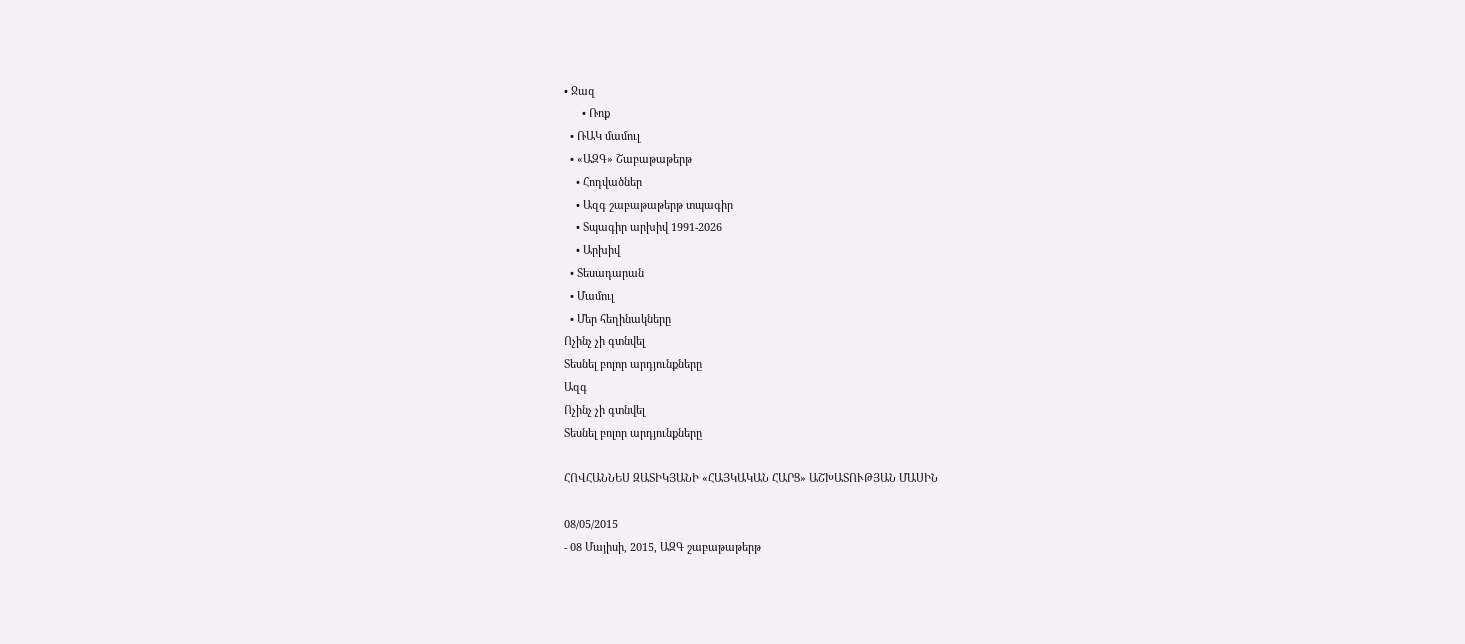• Ջազ
      • Ռոք
  • ՌԱԿ մամուլ
  • «ԱԶԳ» Շաբաթաթերթ
    • Հոդվածներ
    • Ազգ շաբաթաթերթ տպագիր
    • Տպագիր արխիվ 1991-2026
    • Արխիվ
  • Տեսադարան
  • Մամուլ
  • Մեր հեղինակները
Ոչինչ չի գտնվել
Տեսնել բոլոր արդյունքները
Ազգ
Ոչինչ չի գտնվել
Տեսնել բոլոր արդյունքները

ՀՈՎՀԱՆՆԵՍ ԶԱՏԻԿՅԱՆԻ «ՀԱՅԿԱԿԱՆ ՀԱՐՑ» ԱՇԽԱՏՈՒԹՅԱՆ ՄԱՍԻՆ

08/05/2015
- 08 Մայիսի, 2015, ԱԶԳ շաբաթաթերթ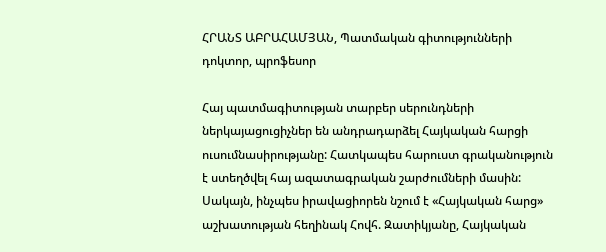ՀՐԱՆՏ ԱԲՐԱՀԱՄՅԱՆ, Պատմական գիտությունների դոկտոր, պրոֆեսոր

Հայ պատմագիտության տարբեր սերունդների ներկայացուցիչներ են անդրադարձել Հայկական հարցի ուսումնասիրությանը: Հատկապես հարուստ գրականություն է ստեղծվել հայ ազատագրական շարժումների մասին: Սակայն, ինչպես իրավացիորեն նշում է «Հայկական հարց» աշխատության հեղինակ Հովհ. Զատիկյանը, Հայկական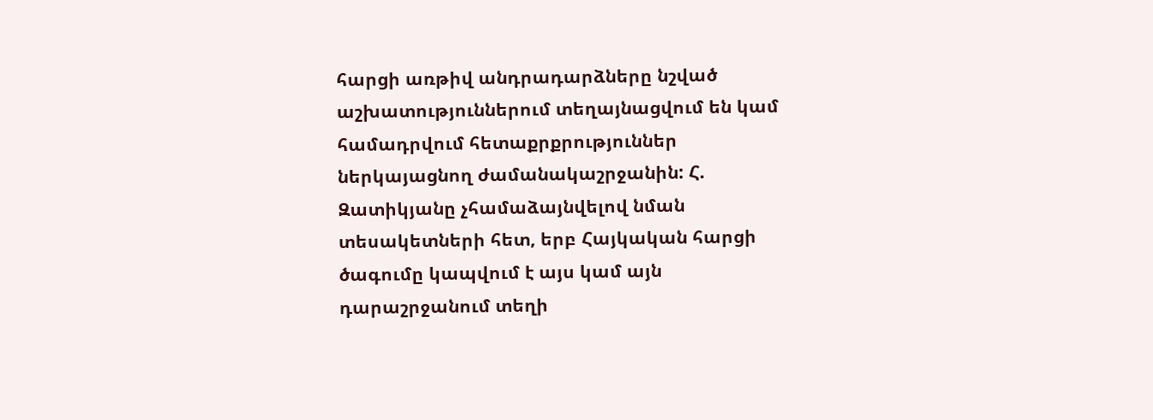հարցի առթիվ անդրադարձները նշված աշխատություններում տեղայնացվում են կամ համադրվում հետաքրքրություններ ներկայացնող ժամանակաշրջանին: Հ. Զատիկյանը չհամաձայնվելով նման տեսակետների հետ, երբ Հայկական հարցի ծագումը կապվում է այս կամ այն դարաշրջանում տեղի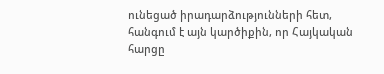ունեցած իրադարձությունների հետ, հանգում է այն կարծիքին, որ Հայկական հարցը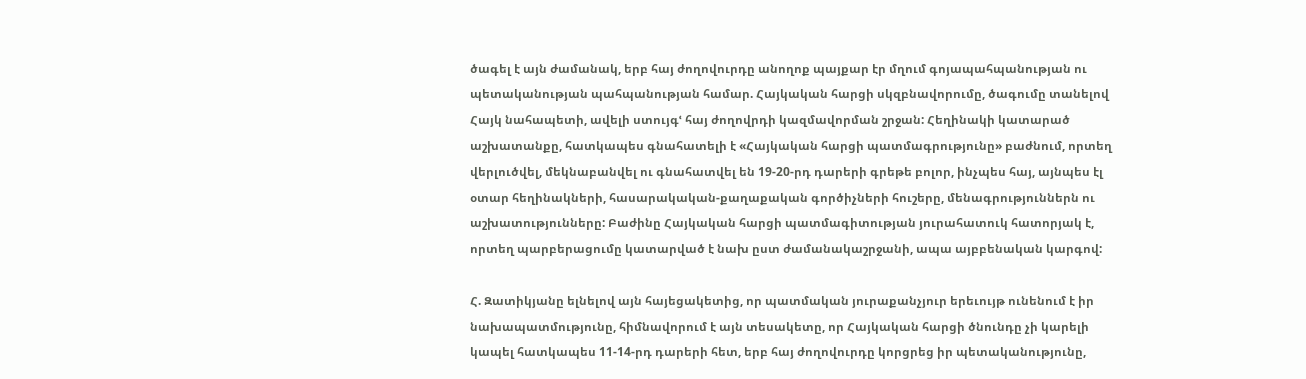ծագել է այն ժամանակ, երբ հայ ժողովուրդը անողոք պայքար էր մղում գոյապահպանության ու պետականության պահպանության համար. Հայկական հարցի սկզբնավորումը, ծագումը տանելով Հայկ նահապետի, ավելի ստույգՙ հայ ժողովրդի կազմավորման շրջան: Հեղինակի կատարած աշխատանքը, հատկապես գնահատելի է «Հայկական հարցի պատմագրությունը» բաժնում, որտեղ վերլուծվել, մեկնաբանվել ու գնահատվել են 19-20-րդ դարերի գրեթե բոլոր, ինչպես հայ, այնպես էլ օտար հեղինակների, հասարակական-քաղաքական գործիչների հուշերը, մենագրություններն ու աշխատությունները: Բաժինը Հայկական հարցի պատմագիտության յուրահատուկ հատորյակ է, որտեղ պարբերացումը կատարված է նախ ըստ ժամանակաշրջանի, ապա այբբենական կարգով:

Հ. Զատիկյանը ելնելով այն հայեցակետից, որ պատմական յուրաքանչյուր երեւույթ ունենում է իր նախապատմությունը, հիմնավորում է այն տեսակետը, որ Հայկական հարցի ծնունդը չի կարելի կապել հատկապես 11-14-րդ դարերի հետ, երբ հայ ժողովուրդը կորցրեց իր պետականությունը,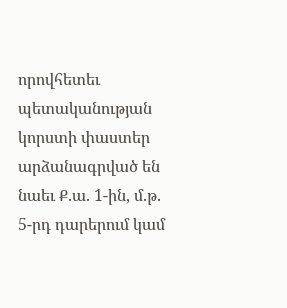որովհետեւ պետականության կորստի փաստեր արձանագրված են նաեւ Ք.ա. 1-ին, մ.թ. 5-րդ դարերում կամ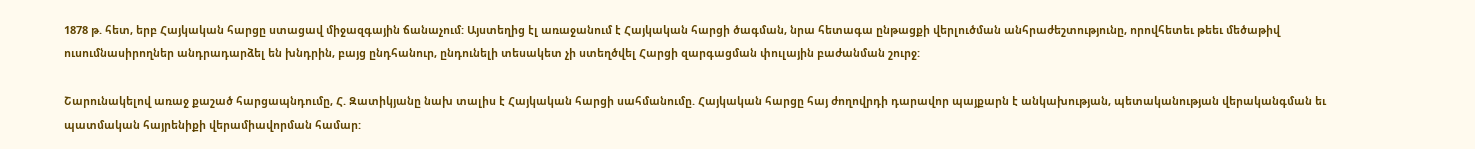1878 թ. հետ, երբ Հայկական հարցը ստացավ միջազգային ճանաչում: Այստեղից էլ առաջանում է Հայկական հարցի ծագման, նրա հետագա ընթացքի վերլուծման անհրաժեշտությունը, որովհետեւ թեեւ մեծաթիվ ուսումնասիրողներ անդրադարձել են խնդրին, բայց ընդհանուր, ընդունելի տեսակետ չի ստեղծվել Հարցի զարգացման փուլային բաժանման շուրջ:

Շարունակելով առաջ քաշած հարցապնդումը, Հ. Զատիկյանը նախ տալիս է Հայկական հարցի սահմանումը. Հայկական հարցը հայ ժողովրդի դարավոր պայքարն է անկախության, պետականության վերականգման եւ պատմական հայրենիքի վերամիավորման համար: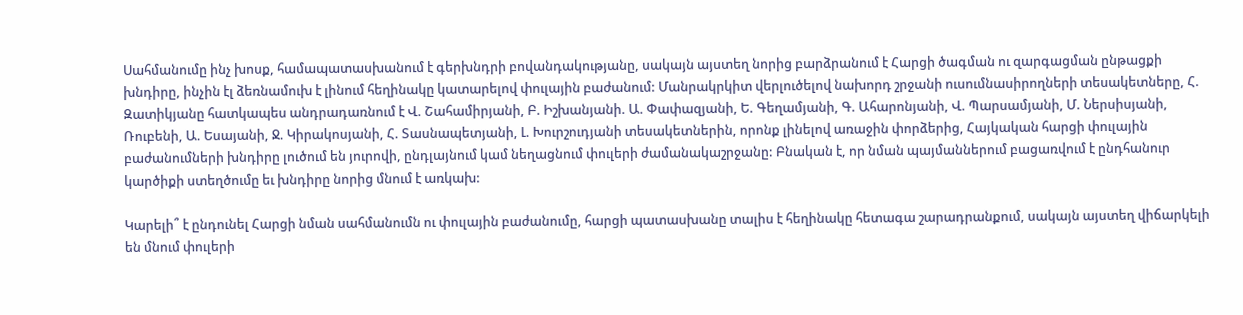Սահմանումը ինչ խոսք, համապատասխանում է գերխնդրի բովանդակությանը, սակայն այստեղ նորից բարձրանում է Հարցի ծագման ու զարգացման ընթացքի խնդիրը, ինչին էլ ձեռնամուխ է լինում հեղինակը կատարելով փուլային բաժանում: Մանրակրկիտ վերլուծելով նախորդ շրջանի ուսումնասիրողների տեսակետները, Հ. Զատիկյանը հատկապես անդրադառնում է Վ. Շահամիրյանի, Բ. Իշխանյանի. Ա. Փափազյանի, Ե. Գեղամյանի, Գ. Ահարոնյանի, Վ. Պարսամյանի, Մ. Ներսիսյանի, Ռուբենի, Ա. Եսայանի, Ջ. Կիրակոսյանի, Հ. Տասնապետյանի, Լ. Խուրշուդյանի տեսակետներին, որոնք լինելով առաջին փորձերից, Հայկական հարցի փուլային բաժանումների խնդիրը լուծում են յուրովի, ընդլայնում կամ նեղացնում փուլերի ժամանակաշրջանը: Բնական է, որ նման պայմաններում բացառվում է ընդհանուր կարծիքի ստեղծումը եւ խնդիրը նորից մնում է առկախ:

Կարելի՞ է ընդունել Հարցի նման սահմանումն ու փուլային բաժանումը, հարցի պատասխանը տալիս է հեղինակը հետագա շարադրանքում, սակայն այստեղ վիճարկելի են մնում փուլերի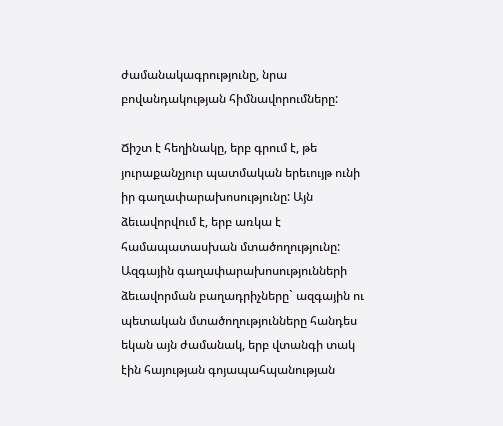ժամանակագրությունը, նրա բովանդակության հիմնավորումները:

Ճիշտ է հեղինակը, երբ գրում է, թե յուրաքանչյուր պատմական երեւույթ ունի իր գաղափարախոսությունը: Այն ձեւավորվում է, երբ առկա է համապատասխան մտածողությունը: Ազգային գաղափարախոսությունների ձեւավորման բաղադրիչները` ազգային ու պետական մտածողությունները հանդես եկան այն ժամանակ, երբ վտանգի տակ էին հայության գոյապահպանության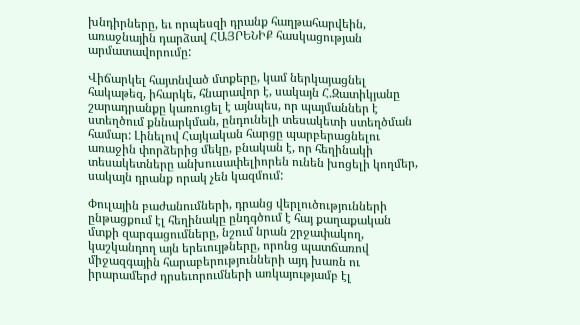խնդիրները, եւ որպեսզի դրանք հաղթահարվեին, առաջնային դարձավ ՀԱՅՐԵՆԻՔ հասկացության արմատավորումը:

Վիճարկել հայտնված մտքերը, կամ ներկայացնել հակաթեզ, իհարկե, հնարավոր է, սակայն Հ.Զատիկյանը շարադրանքը կառուցել է այնպես, որ պայմաններ է ստեղծում քննարկման, ընդունելի տեսակետի ստեղծման համար: Լինելով Հայկական հարցը պարբերացնելու առաջին փորձերից մեկը, բնական է, որ հեղինակի տեսակետները անխուսափելիորեն ունեն խոցելի կողմեր, սակայն դրանք որակ չեն կազմում:

Փուլային բաժանումների, դրանց վերլուծությունների ընթացքում էլ հեղինակը ընդգծում է հայ քաղաքական մտքի զարգացումները, նշում նրան շրջափակող, կաշկանդող այն երեւույթները, որոնց պատճառով միջազգային հարաբերությունների այդ խառն ու իրարամերժ դրսեւորումների առկայությամբ էլ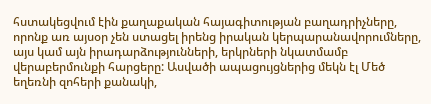հստակեցվում էին քաղաքական հայագիտության բաղադրիչները, որոնք առ այսօր չեն ստացել իրենց իրական կերպարանավորումները, այս կամ այն իրադարձությունների, երկրների նկատմամբ վերաբերմունքի հարցերը: Ասվածի ապացույցներից մեկն էլ Մեծ եղեռնի զոհերի քանակի,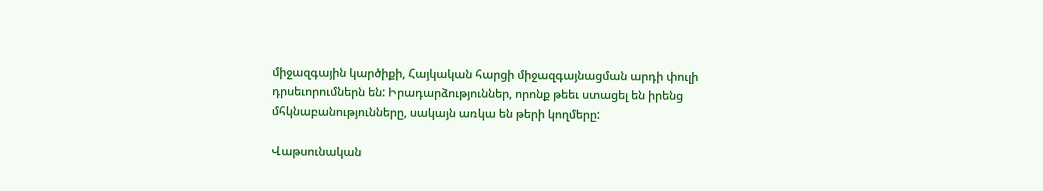միջազգային կարծիքի, Հայկական հարցի միջազգայնացման արդի փուլի դրսեւորումներն են: Իրադարձություններ, որոնք թեեւ ստացել են իրենց մհկնաբանությունները, սակայն առկա են թերի կողմերը:

Վաթսունական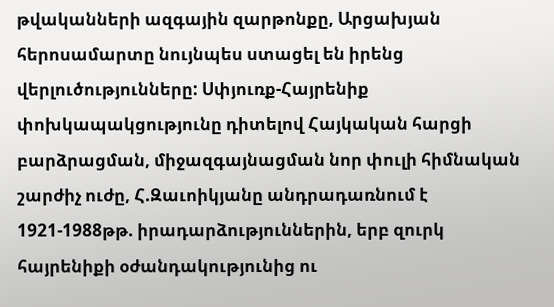թվականների ազգային զարթոնքը, Արցախյան հերոսամարտը նույնպես ստացել են իրենց վերլուծությունները: Սփյուռք-Հայրենիք փոխկապակցությունը դիտելով Հայկական հարցի բարձրացման, միջազգայնացման նոր փուլի հիմնական շարժիչ ուժը, Հ.Զաւոիկյանը անդրադառնում է 1921-1988թթ. իրադարձություններին, երբ զուրկ հայրենիքի օժանդակությունից ու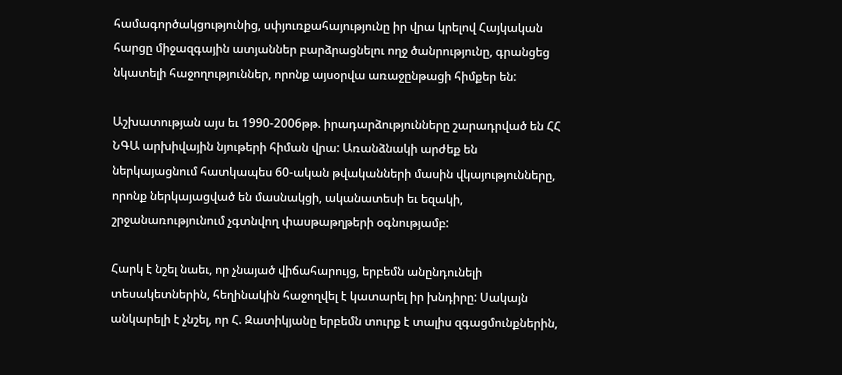համագործակցությունից, սփյուռքահայությունը իր վրա կրելով Հայկական հարցը միջազգային ատյաններ բարձրացնելու ողջ ծանրությունը, գրանցեց նկատելի հաջողություններ, որոնք այսօրվա առաջընթացի հիմքեր են:

Աշխատության այս եւ 1990-2006թթ. իրադարձությունները շարադրված են ՀՀ ՆԳԱ արխիվային նյութերի հիման վրա: Առանձնակի արժեք են ներկայացնում հատկապես 60-ական թվականների մասին վկայությունները, որոնք ներկայացված են մասնակցի, ականատեսի եւ եզակի, շրջանառությունում չգտնվող փասթաթղթերի օգնությամբ:

Հարկ է նշել նաեւ, որ չնայած վիճահարույց, երբեմն անընդունելի տեսակետներին, հեղինակին հաջողվել է կատարել իր խնդիրը: Սակայն անկարելի է չնշել, որ Հ. Զատիկյանը երբեմն տուրք է տալիս զգացմունքներին,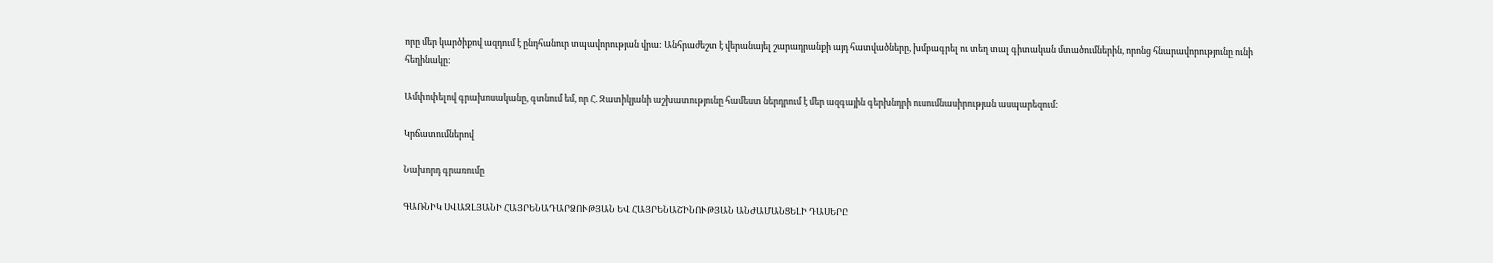որը մեր կարծիքով ազդում է ընդհանուր տպավորության վրա: Անհրաժեշտ է վերանայել շարադրանքի այդ հատվածները, խմբագրել ու տեղ տալ գիտական մտածումներին, որոնց հնարավորությունը ունի հեղինակը:

Ամփոփելով գրախոսականը, գտնում եմ, որ Հ. Զատիկյանի աշխատությունը համեստ ներդրում է մեր ազգային գերխնդրի ուսումնասիրության ասպարեզում:

Կրճատումներով

Նախորդ գրառումը

ԳԱՌՆԻԿ ՍՎԱԶԼՅԱՆԻ ՀԱՅՐԵՆԱԴԱՐՁՈՒԹՅԱՆ ԵՎ ՀԱՅՐԵՆԱՇԻՆՈՒԹՅԱՆ ԱՆԺԱՄԱՆՑԵԼԻ ԴԱՍԵՐԸ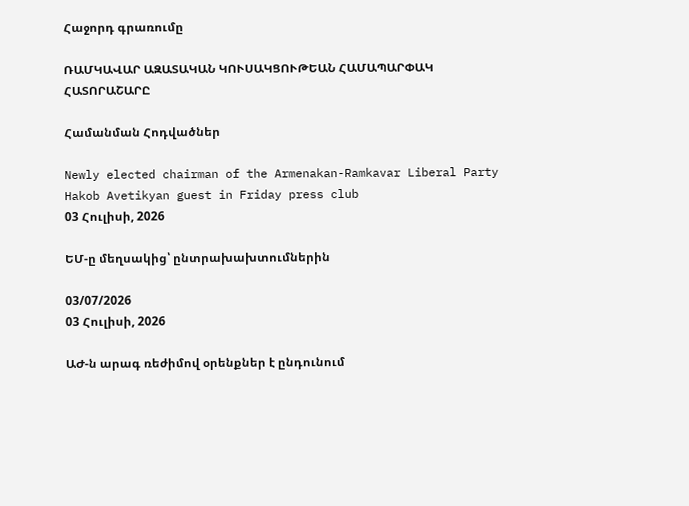Հաջորդ գրառումը

ՌԱՄԿԱՎԱՐ ԱԶԱՏԱԿԱՆ ԿՈՒՍԱԿՑՈՒԹԵԱՆ ՀԱՄԱՊԱՐՓԱԿ ՀԱՏՈՐԱՇԱՐԸ

Համանման Հոդվածներ

Newly elected chairman of the Armenakan-Ramkavar Liberal Party Hakob Avetikyan guest in Friday press club
03 Հուլիսի, 2026

ԵՄ-ը մեղսակից՝ ընտրախախտումներին

03/07/2026
03 Հուլիսի, 2026

ԱԺ-ն արագ ռեժիմով օրենքներ է ընդունում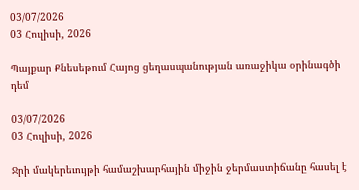03/07/2026
03 Հուլիսի, 2026

Պայքար Քնեսեթում Հայոց ցեղասպանության առաջիկա օրինագծի դեմ

03/07/2026
03 Հուլիսի, 2026

Ջրի մակերեւույթի համաշխարհային միջին ջերմաստիճանը հասել է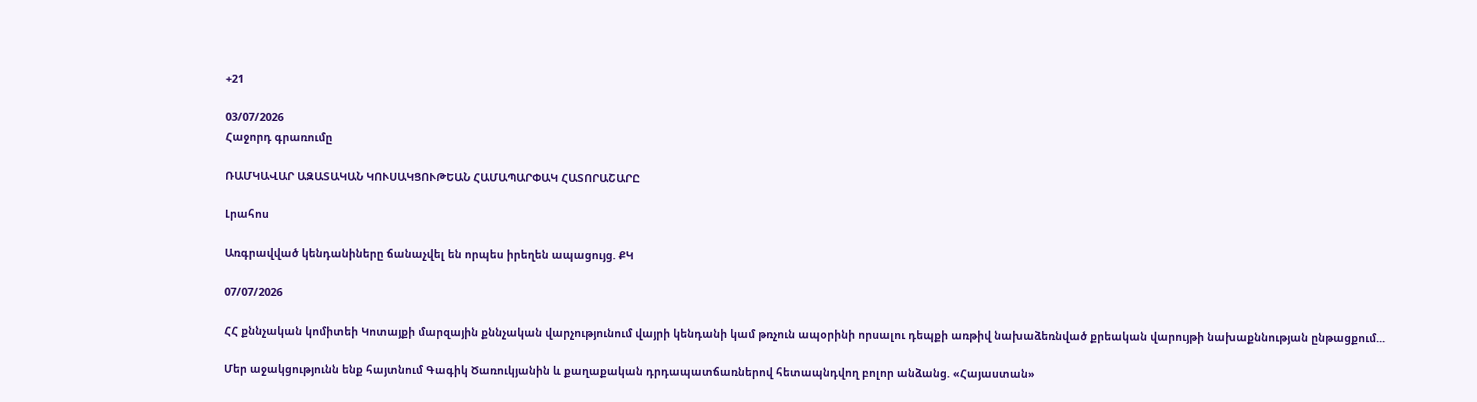+21

03/07/2026
Հաջորդ գրառումը

ՌԱՄԿԱՎԱՐ ԱԶԱՏԱԿԱՆ ԿՈՒՍԱԿՑՈՒԹԵԱՆ ՀԱՄԱՊԱՐՓԱԿ ՀԱՏՈՐԱՇԱՐԸ

Լրահոս

Առգրավված կենդանիները ճանաչվել են որպես իրեղեն ապացույց. ՔԿ

07/07/2026

ՀՀ քննչական կոմիտեի Կոտայքի մարզային քննչական վարչությունում վայրի կենդանի կամ թռչուն ապօրինի որսալու դեպքի առթիվ նախաձեռնված քրեական վարույթի նախաքննության ընթացքում...

Մեր աջակցությունն ենք հայտնում Գագիկ Ծառուկյանին և քաղաքական դրդապատճառներով հետապնդվող բոլոր անձանց. «Հայաստան»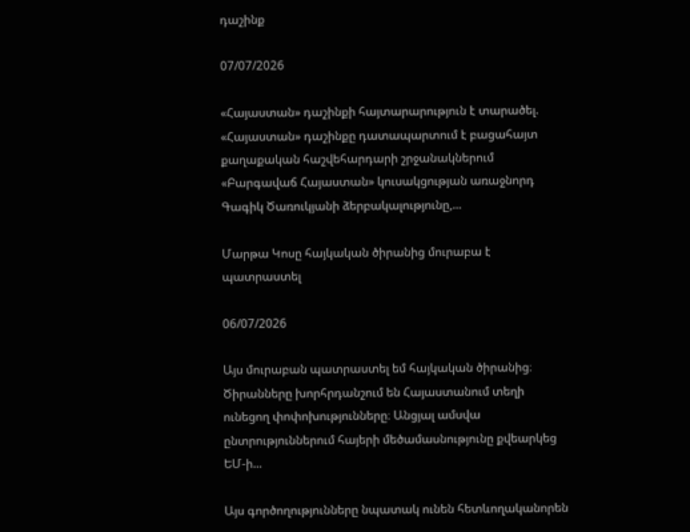դաշինք

07/07/2026

«Հայաստան» դաշինքի հայտարարություն է տարածել. «Հայաստան» դաշինքը դատապարտում է բացահայտ քաղաքական հաշվեհարդարի շրջանակներում «Բարգավաճ Հայաստան» կուսակցության առաջնորդ Գագիկ Ծառուկյանի ձերբակալությունը,...

Մարթա Կոսը հայկական ծիրանից մուրաբա է պատրաստել

06/07/2026

Այս մուրաբան պատրաստել եմ հայկական ծիրանից։ Ծիրանները խորհրդանշում են Հայաստանում տեղի ունեցող փոփոխությունները։ Անցյալ ամսվա ընտրություններում հայերի մեծամասնությունը քվեարկեց ԵՄ-ի...

Այս գործողությունները նպատակ ունեն հետևողականորեն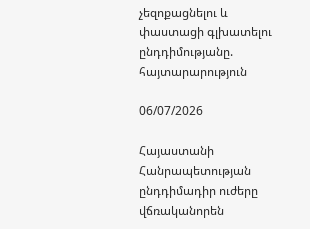չեզոքացնելու և փաստացի գլխատելու ընդդիմությանը. հայտարարություն

06/07/2026

Հայաստանի Հանրապետության ընդդիմադիր ուժերը վճռականորեն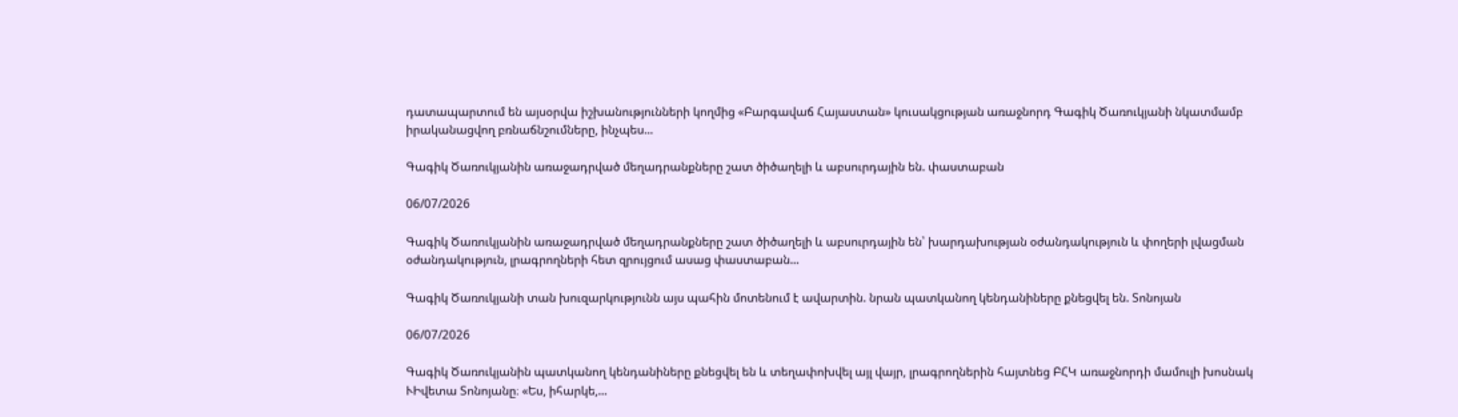դատապարտում են այսօրվա իշխանությունների կողմից «Բարգավաճ Հայաստան» կուսակցության առաջնորդ Գագիկ Ծառուկյանի նկատմամբ իրականացվող բռնաճնշումները, ինչպես...

Գագիկ Ծառուկյանին առաջադրված մեղադրանքները շատ ծիծաղելի և աբսուրդային են. փաստաբան

06/07/2026

Գագիկ Ծառուկյանին առաջադրված մեղադրանքները շատ ծիծաղելի և աբսուրդային են՝ խարդախության օժանդակություն և փողերի լվացման օժանդակություն, լրագրողների հետ զրույցում ասաց փաստաբան...

Գագիկ Ծառուկյանի տան խուզարկությունն այս պահին մոտենում է ավարտին. նրան պատկանող կենդանիները քնեցվել են. Տոնոյան

06/07/2026

Գագիկ Ծառուկյանին պատկանող կենդանիները քնեցվել են և տեղափոխվել այլ վայր, լրագրողներին հայտնեց ԲՀԿ առաջնորդի մամուլի խոսնակ ՒԻվետա Տոնոյանը։ «Ես, իհարկե,...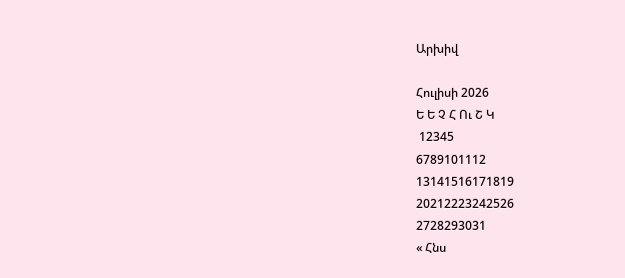Արխիվ

Հուլիսի 2026
Ե Ե Չ Հ Ու Շ Կ
 12345
6789101112
13141516171819
20212223242526
2728293031
« Հնս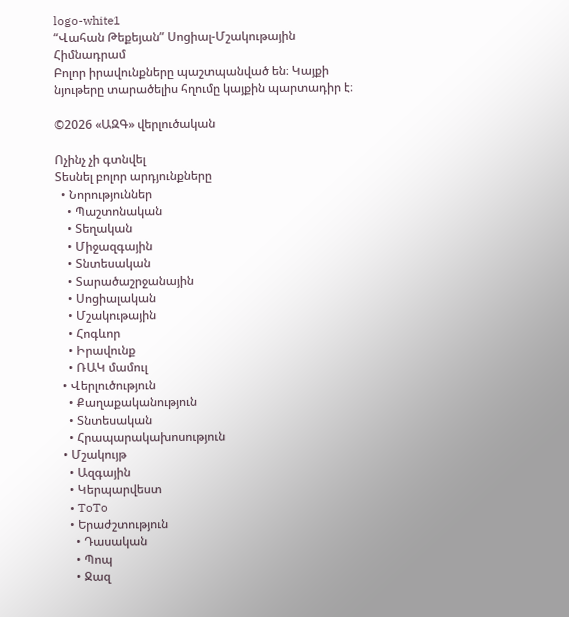logo-white1
“Վահան Թեքեյան” Սոցիալ-Մշակութային Հիմնադրամ
Բոլոր իրավունքները պաշտպանված են։ Կայքի նյութերը տարածելիս հղումը կայքին պարտադիր է։

©2026 «ԱԶԳ» վերլուծական

Ոչինչ չի գտնվել
Տեսնել բոլոր արդյունքները
  • Նորություններ
    • Պաշտոնական
    • Տեղական
    • Միջազգային
    • Տնտեսական
    • Տարածաշրջանային
    • Սոցիալական
    • Մշակութային
    • Հոգևոր
    • Իրավունք
    • ՌԱԿ մամուլ
  • Վերլուծություն
    • Քաղաքականություն
    • Տնտեսական
    • Հրապարակախոսություն
  • Մշակույթ
    • Ազգային
    • Կերպարվեստ
    • ToTo
    • Երաժշտություն
      • Դասական
      • Պոպ
      • Ջազ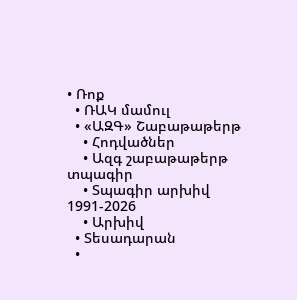• Ռոք
  • ՌԱԿ մամուլ
  • «ԱԶԳ» Շաբաթաթերթ
    • Հոդվածներ
    • Ազգ շաբաթաթերթ տպագիր
    • Տպագիր արխիվ 1991-2026
    • Արխիվ
  • Տեսադարան
  •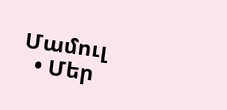Մամուլ
  • Մեր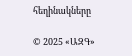հեղինակները

© 2025 «ԱԶԳ»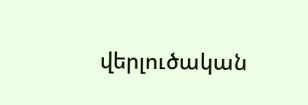վերլուծական